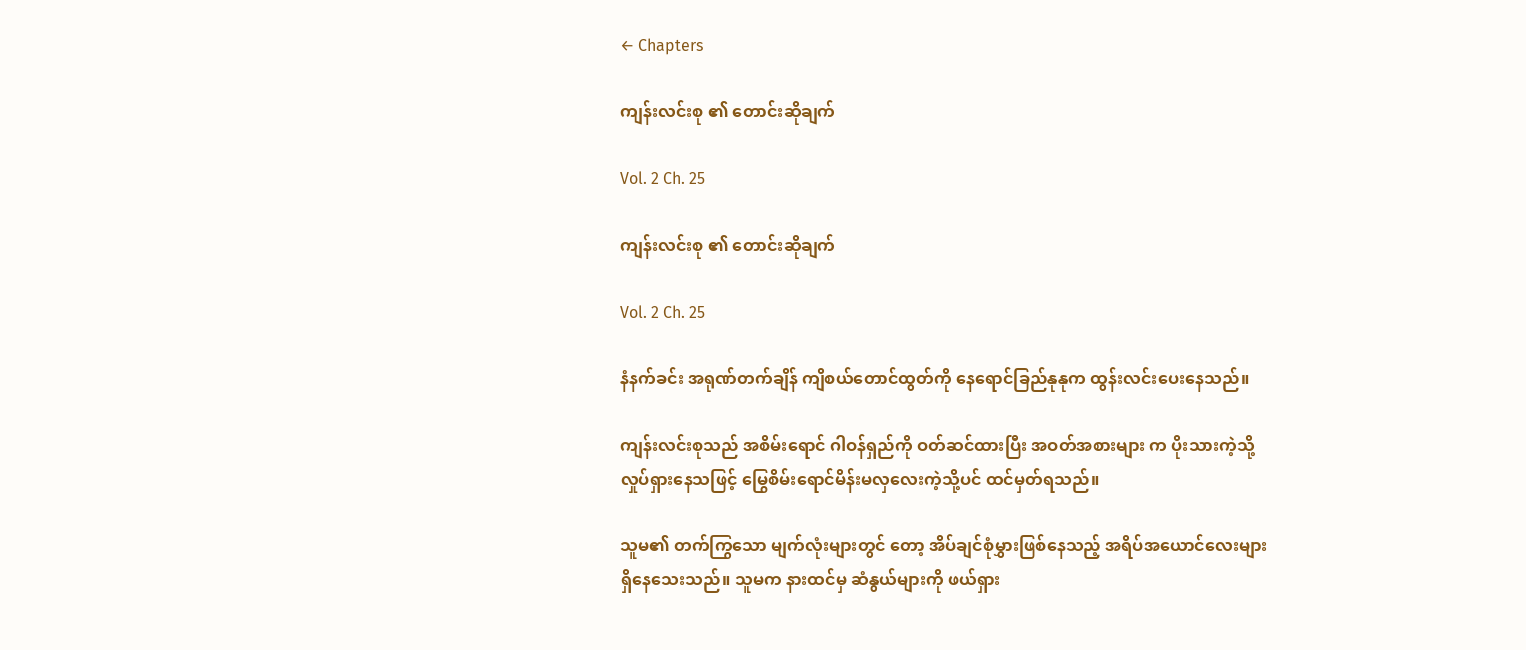← Chapters

ကျန်းလင်းစု ၏ တောင်းဆိုချက်

Vol. 2 Ch. 25

ကျန်းလင်းစု ၏ တောင်းဆိုချက်

Vol. 2 Ch. 25

နံနက်ခင်း အရုဏ်တက်ချိန် ကျိစယ်တောင်ထွတ်ကို နေရောင်ခြည်နုနုက ထွန်းလင်းပေးနေသည်။

ကျန်းလင်းစုသည် အစိမ်းရောင် ဂါဝန်ရှည်ကို ဝတ်ဆင်ထားပြီး အဝတ်အစားများ က ပိုးသားကဲ့သို့ လှုပ်ရှားနေသဖြင့် မြွေစိမ်းရောင်မိန်းမလှလေးကဲ့သို့ပင် ထင်မှတ်ရသည်။

သူမ၏ တက်ကြွသော မျက်လုံးများတွင် တော့ အိပ်ချင်စုံမွှားဖြစ်နေသည့် အရိပ်အယောင်လေးများ ရှိနေသေးသည်။ သူမက နားထင်မှ ဆံနွယ်များကို ဖယ်ရှား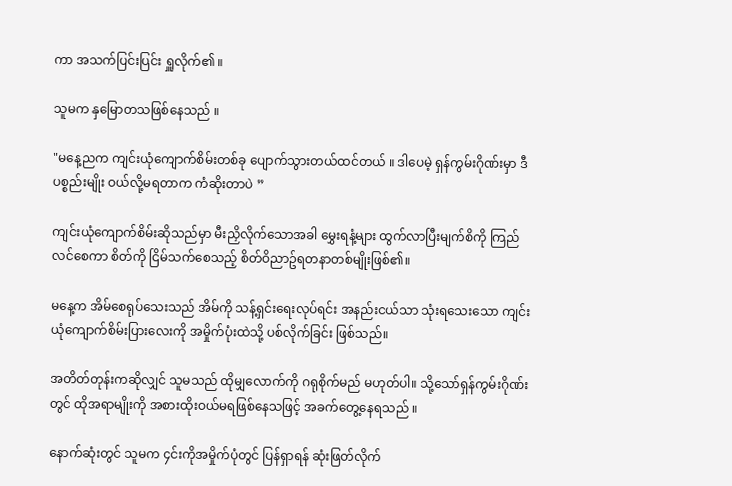ကာ အသက်ပြင်းပြင်း ရှူလိုက်၏ ။

သူမက နှမြောတသဖြစ်နေသည် ။

"မနေ့ညက ကျင်းယုံကျောက်စိမ်းတစ်ခု ပျောက်သွားတယ်ထင်တယ် ။ ဒါပေမဲ့ ရှန်ကွမ်းဂိုဏ်းမှာ ဒီပစ္စည်းမျိုး ဝယ်လို့မရတာက ကံဆိုးတာပဲ ”

ကျင်းယုံကျောက်စိမ်းဆိုသည်မှာ မီးညှိလိုက်သောအခါ မွှေးရနံ့များ ထွက်လာပြီးမျက်စိကို ကြည်လင်စေကာ စိတ်ကို ငြိမ်သက်စေသည့် စိတ်ဝိညာဥ်ရတနာတစ်မျိုးဖြစ်၏။

မနေ့က အိမ်စေရုပ်သေးသည် အိမ်ကို သန့်ရှင်းရေးလုပ်ရင်း အနည်းငယ်သာ သုံးရသေးသော ကျင်းယုံကျောက်စိမ်းပြားလေးကို အမှိုက်ပုံးထဲသို့ ပစ်လိုက်ခြင်း ဖြစ်သည်။

အတိတ်တုန်းကဆိုလျှင် သူမသည် ထိုမျှလောက်ကို ဂရုစိုက်မည် မဟုတ်ပါ။ သို့သော်ရှန်ကွမ်းဂိုဏ်းတွင် ထိုအရာမျိုးကို အစားထိုးဝယ်မရဖြစ်နေသဖြင့် အခက်တွေ့နေရသည် ။

နောက်ဆုံးတွင် သူမက ၄င်းကိုအမှိုက်ပုံတွင် ပြန်ရှာရန် ဆုံးဖြတ်လိုက်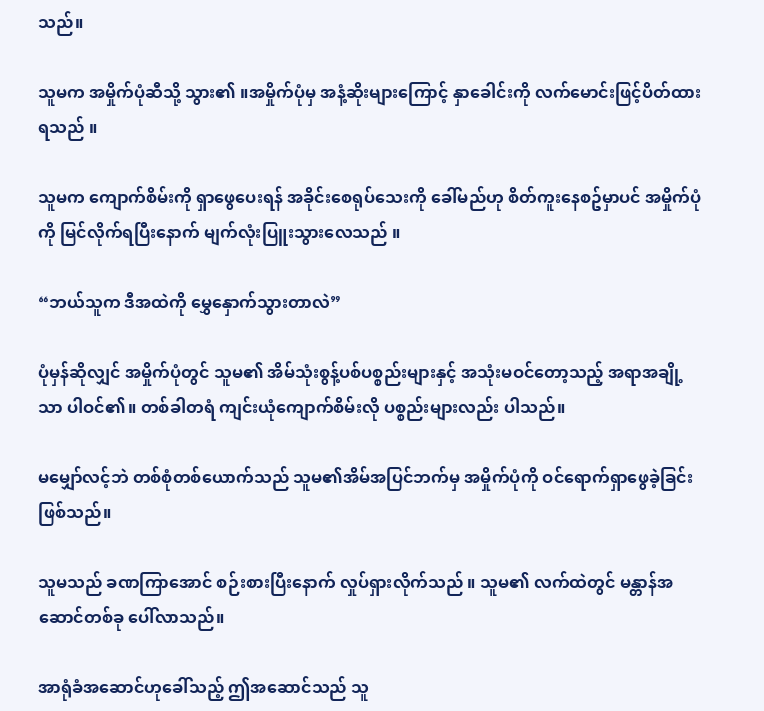သည်။

သူမက အမှိုက်ပုံဆီသို့ သွား၏ ။အမှိုက်ပုံမှ အနံ့ဆိုးများကြောင့် နှာခေါင်းကို လက်မောင်းဖြင့်ပိတ်ထားရသည် ။

သူမက ကျောက်စိမ်းကို ရှာဖွေပေးရန် အခိုင်းစေရုပ်သေးကို ခေါ်မည်ဟု စိတ်ကူးနေစဥ်မှာပင် အမှိုက်ပုံကို မြင်လိုက်ရပြီးနောက် မျက်လုံးပြူးသွားလေသည် ။

“ဘယ်သူက ဒီအထဲကို မွှေနှောက်သွားတာလဲ”

ပုံမှန်ဆိုလျှင် အမှိုက်ပုံတွင် သူမ၏ အိမ်သုံးစွန့်ပစ်ပစ္စည်းများနှင့် အသုံးမဝင်တော့သည့် အရာအချို့သာ ပါဝင်၏။ တစ်ခါတရံ ကျင်းယုံကျောက်စိမ်းလို ပစ္စည်းများလည်း ပါသည်။

မမျှော်လင့်ဘဲ တစ်စုံတစ်ယောက်သည် သူမ၏အိမ်အပြင်ဘက်မှ အမှိုက်ပုံကို ဝင်ရောက်ရှာဖွေခဲ့ခြင်း ဖြစ်သည်။

သူမသည် ခဏကြာအောင် စဉ်းစားပြီးနောက် လှုပ်ရှားလိုက်သည် ။ သူမ၏ လက်ထဲတွင် မန္တာန်အဆောင်တစ်ခု ပေါ်လာသည်။

အာရုံခံအဆောင်ဟုခေါ်သည့် ဤအဆောင်သည် သူ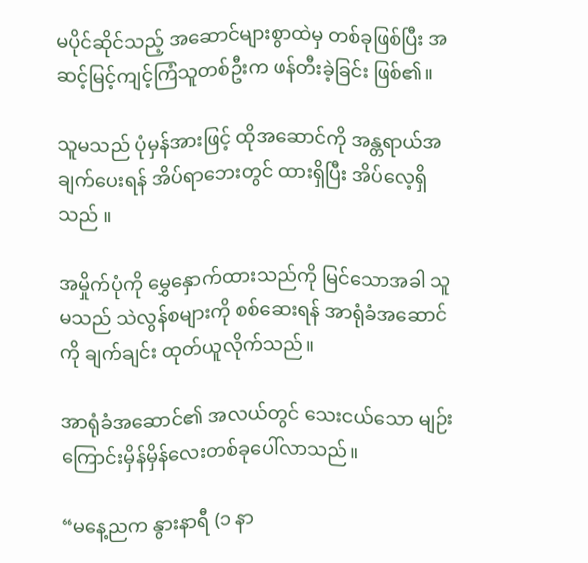မပိုင်ဆိုင်သည့် အဆောင်များစွာထဲမှ တစ်ခုဖြစ်ပြီး အဆင့်မြင့်ကျင့်ကြံသူတစ်ဦးက ဖန်တီးခဲ့ခြင်း ဖြစ်၏။

သူမသည် ပုံမှန်အားဖြင့် ထိုအဆောင်ကို အန္တရာယ်အချက်ပေးရန် အိပ်ရာဘေးတွင် ထားရှိပြီး အိပ်လေ့ရှိသည် ။

အမှိုက်ပုံကို မွှေနှောက်ထားသည်ကို မြင်သောအခါ သူမသည် သဲလွန်စများကို စစ်ဆေးရန် အာရုံခံအဆောင်ကို ချက်ချင်း ထုတ်ယူလိုက်သည်။

အာရုံခံအဆောင်၏ အလယ်တွင် သေးငယ်သော မျဉ်းကြောင်းမှိန်မှိန်လေးတစ်ခုပေါ်လာသည်။

“မနေ့ညက နွားနာရီ (၁ နာ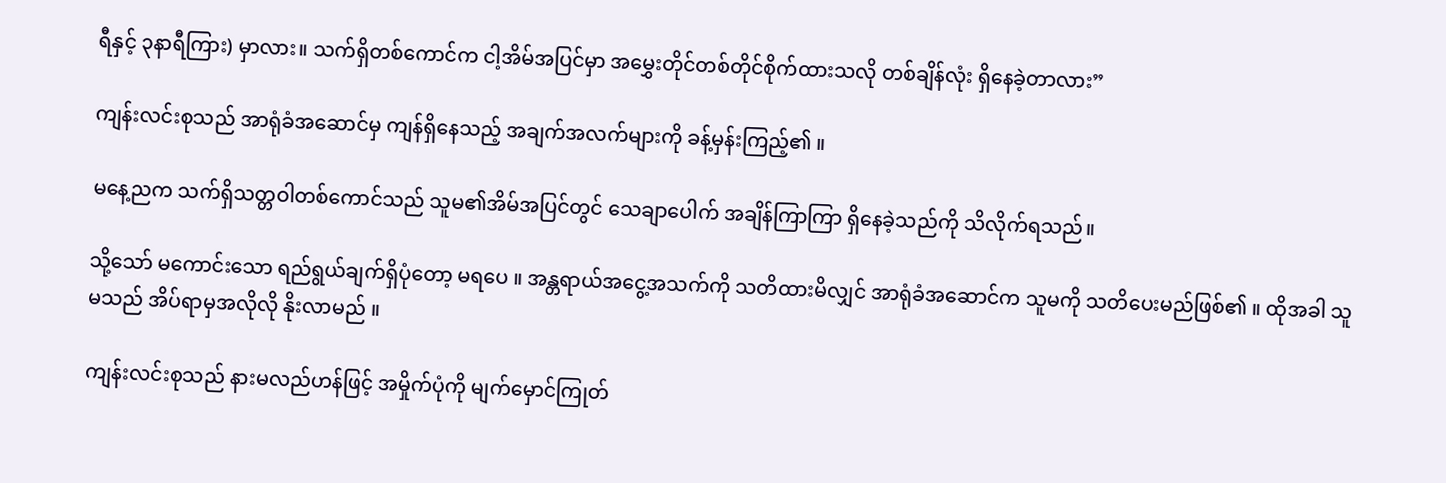ရီနှင့် ၃နာရီကြား) မှာလား။ သက်ရှိတစ်ကောင်က ငါ့အိမ်အပြင်မှာ အမွှေးတိုင်တစ်တိုင်စိုက်ထားသလို တစ်ချိန်လုံး ရှိနေခဲ့တာလား”

ကျန်းလင်းစုသည် အာရုံခံအဆောင်မှ ကျန်ရှိနေသည့် အချက်အလက်များကို ခန့်မှန်းကြည့်၏ ။

မနေ့ညက သက်ရှိသတ္တဝါတစ်ကောင်သည် သူမ၏အိမ်အပြင်တွင် သေချာပေါက် အချိန်ကြာကြာ ရှိနေခဲ့သည်ကို သိလိုက်ရသည်။

သို့သော် မကောင်းသော ရည်ရွယ်ချက်ရှိပုံတော့ မရပေ ။ အန္တရာယ်အငွေ့အသက်ကို သတိထားမိလျှင် အာရုံခံအဆောင်က သူမကို သတိပေးမည်ဖြစ်၏ ။ ထိုအခါ သူမသည် အိပ်ရာမှအလိုလို နိုးလာမည် ။

ကျန်းလင်းစုသည် နားမလည်ဟန်ဖြင့် အမှိုက်ပုံကို မျက်မှောင်ကြုတ်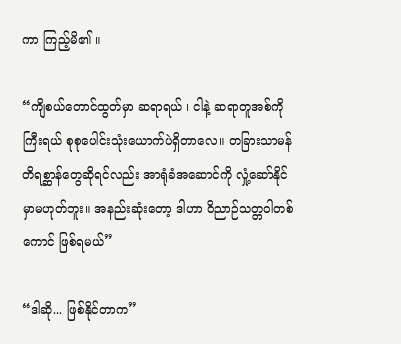ကာ ကြည့်မိ၏ ။

“ကျိစယ်တောင်ထွတ်မှာ ဆရာရယ် ၊ ငါနဲ့ ဆရာတူအစ်ကိုကြီးရယ် စုစုပေါင်းသုံးယောက်ပဲရှိတာလေ။ တခြားသာမန်တိရစ္ဆာန်တွေဆိုရင်လည်း အာရုံခံအဆောင်ကို လှုံ့ဆော်နိုင်မှာမဟုတ်ဘူး။ အနည်းဆုံးတော့ ဒါဟာ ဝိညာဉ်သတ္တဝါတစ်ကောင် ဖြစ်ရမယ်”

“ဒါဆို... ဖြစ်နိုင်တာက”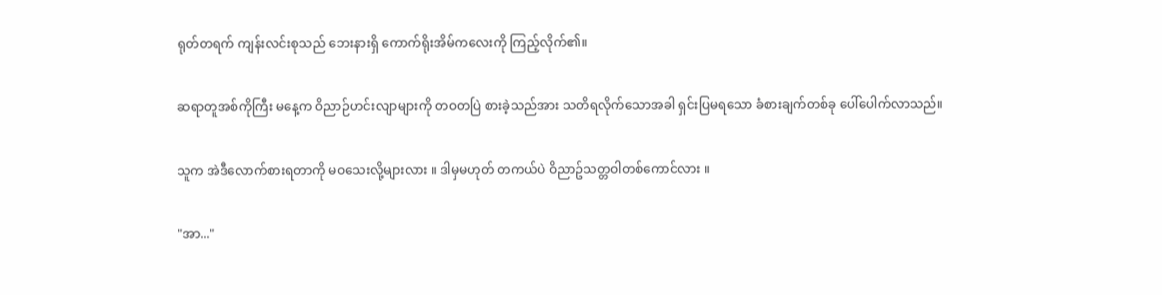ရုတ်တရက် ကျန်းလင်းစုသည် ဘေးနားရှိ ကောက်ရိုးအိမ်ကလေးကို ကြည့်လိုက်၏။

ဆရာတူအစ်ကိုကြီး မနေ့က ဝိညာဉ်ဟင်းလျာများကို တဝတပြဲ စားခဲ့သည်အား သတိရလိုက်သောအခါ ရှင်းပြမရသော ခံစားချက်တစ်ခု ပေါ်ပေါက်လာသည်။

သူက အဲဒီလောက်စားရတာကို မဝသေးလို့များလား ။ ဒါမှမဟုတ် တကယ်ပဲ ဝိညာဥ်သတ္တဝါတစ်ကောင်လား ။

"အာ..."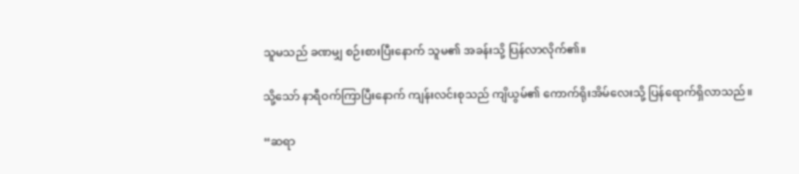သူမသည် ခဏမျှ စဉ်းစားပြီးနောက် သူမ၏ အခန်းသို့ ပြန်လာလိုက်၏။

သို့သော် နာရီဝက်ကြာပြီးနောက် ကျန်းလင်းစုသည် ကျိယွမ်၏ ကောက်ရိုးအိမ်လေးသို့ ပြန်ရောက်ရှိလာသည်။

“ဆရာ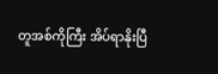တူအစ်ကိုကြီး အိပ်ရာနိုးပြီ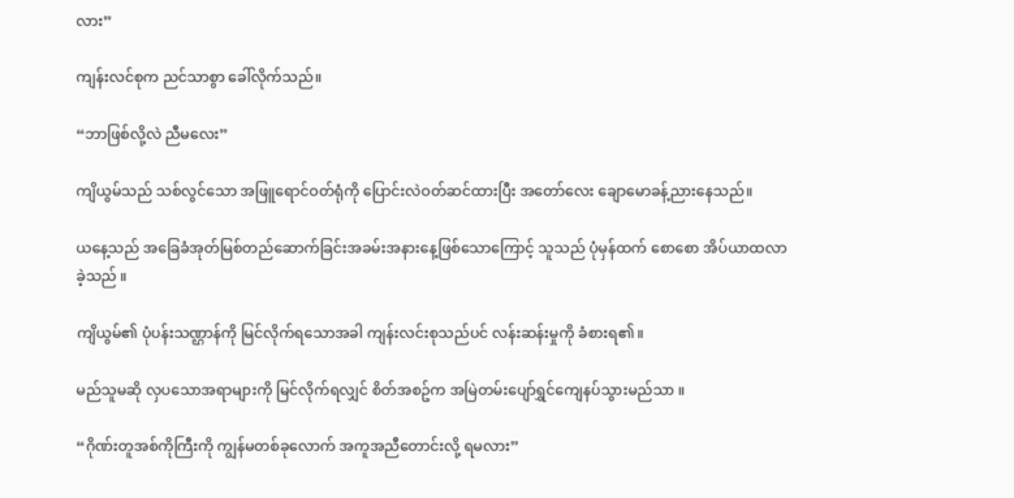လား”

ကျန်းလင်စုက ညင်သာစွာ ခေါ်လိုက်သည်။

“ဘာဖြစ်လို့လဲ ညီမလေး”

ကျိယွမ်သည် သစ်လွင်သော အဖြူရောင်ဝတ်ရုံကို ပြောင်းလဲဝတ်ဆင်ထားပြီး အတော်လေး ချောမောခန့်ညားနေသည်။

ယနေ့သည် အခြေခံအုတ်မြစ်တည်ဆောက်ခြင်းအခမ်းအနားနေ့ဖြစ်သောကြောင့် သူသည် ပုံမှန်ထက် စောစော အိပ်ယာထလာခဲ့သည် ။

ကျိယွမ်၏ ပုံပန်းသဏ္ဌာန်ကို မြင်လိုက်ရသောအခါ ကျန်းလင်းစုသည်ပင် လန်းဆန်းမှုကို ခံစားရ၏။

မည်သူမဆို လှပသောအရာများကို မြင်လိုက်ရလျှင် စိတ်အစဥ်က အမြဲတမ်းပျော်ရွှင်ကျေနပ်သွားမည်သာ ။

“ဂိုဏ်းတူအစ်ကိုကြီးကို ကျွန်မတစ်ခုလောက် အကူအညီတောင်းလို့ ရမလား”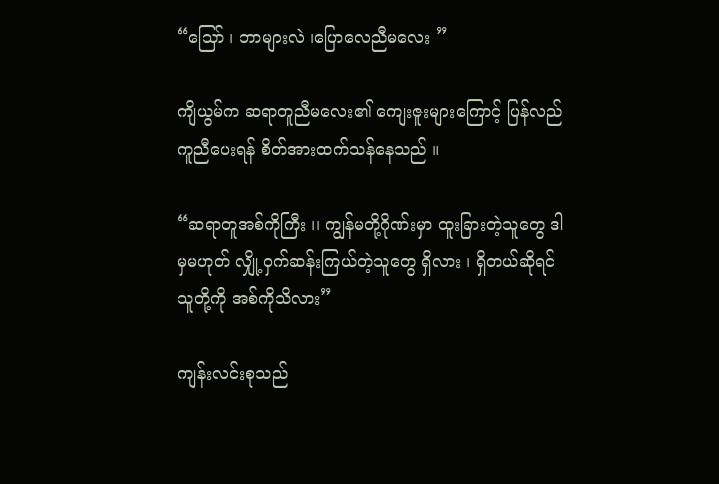“သြော် ၊ ဘာများလဲ ၊ပြောလေညီမလေး ”

ကျိယွမ်က ဆရာတူညီမလေး၏ ကျေးဇူးများကြောင့် ပြန်လည်ကူညီပေးရန် စိတ်အားထက်သန်နေသည် ။

“ဆရာတူအစ်ကိုကြီး ၊၊ ကျွန်မတို့ဂိုဏ်းမှာ ထူးခြားတဲ့သူတွေ ဒါမှမဟုတ် လျှို့ဝှက်ဆန်းကြယ်တဲ့သူတွေ ရှိလား ၊ ရှိတယ်ဆိုရင် သူတို့ကို အစ်ကိုသိလား”

ကျန်းလင်းစုသည်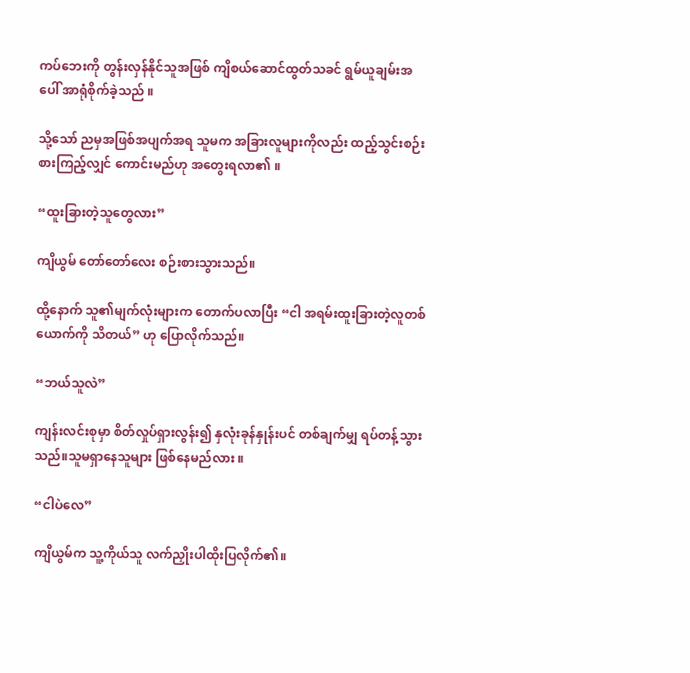ကပ်ဘေးကို တွန်းလှန်နိုင်သူအဖြစ် ကျိစယ်ဆောင်ထွတ်သခင် ရွမ်ယူချမ်းအပေါ် အာရုံစိုက်ခဲ့သည် ။

သို့သော် ညမှအဖြစ်အပျက်အရ သူမက အခြားလူများကိုလည်း ထည့်သွင်းစဉ်းစားကြည့်လျှင် ကောင်းမည်ဟု အတွေးရလာ၏ ။

“ထူးခြားတဲ့သူတွေလား”

ကျိယွမ် တော်တော်လေး စဉ်းစားသွားသည်။

ထို့နောက် သူ၏မျက်လုံးများက တောက်ပလာပြီး “ငါ အရမ်းထူးခြားတဲ့လူတစ်ယောက်ကို သိတယ်” ဟု ပြောလိုက်သည်။

“ဘယ်သူလဲ”

ကျန်းလင်းစုမှာ စိတ်လှုပ်ရှားလွန်း၍ နှလုံးခုန်နှုန်းပင် တစ်ချက်မျှ ရပ်တန့်သွားသည်။သူမရှာနေသူများ ဖြစ်နေမည်လား ။

“ငါပဲလေ”

ကျိယွမ်က သူ့ကိုယ်သူ လက်ညှိုးပါထိုးပြလိုက်၏။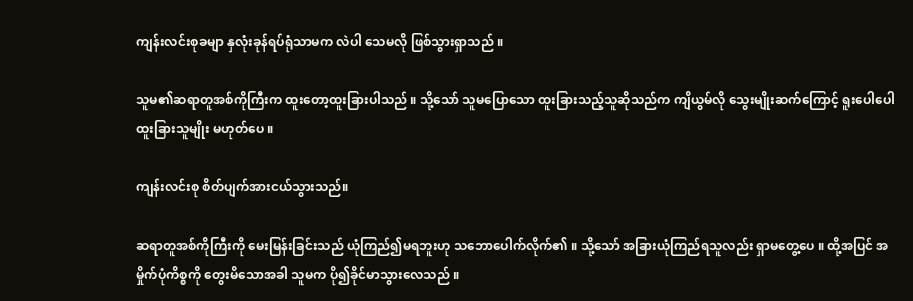ကျန်းလင်းစုခမျာ နှလုံးခုန်ရပ်ရုံသာမက လဲပါ သေမလို ဖြစ်သွားရှာသည် ။

သူမ၏ဆရာတူအစ်ကိုကြီးက ထူးတော့ထူးခြားပါသည် ။ သို့သော် သူမပြောသော ထူးခြားသည့်သူဆိုသည်က ကျိယွမ်လို သွေးမျိုးဆက်ကြောင့် ရူးပေါပေါ ထူးခြားသူမျိုး မဟုတ်ပေ ။

ကျန်းလင်းစု စိတ်ပျက်အားငယ်သွားသည်။

ဆရာတူအစ်ကိုကြီးကို မေးမြန်းခြင်းသည် ယုံကြည်၍မရဘူးဟု သဘောပေါက်လိုက်၏ ။ သို့သော် အခြားယုံကြည်ရသူလည်း ရှာမတွေ့ပေ ။ ထို့အပြင် အမှိုက်ပုံကိစ္စကို တွေးမိသောအခါ သူမက ပို၍ခိုင်မာသွားလေသည် ။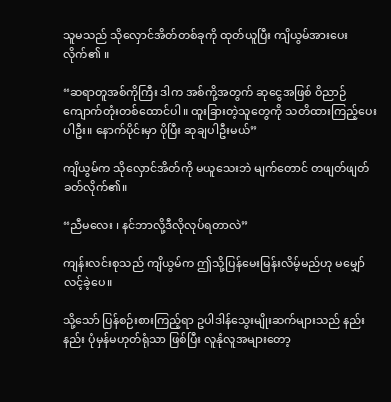သူမသည် သိုလှောင်အိတ်တစ်ခုကို ထုတ်ယူပြီး ကျိယွမ်အားပေးလိုက်၏ ။

“ဆရာတူအစ်ကိုကြီး ဒါက အစ်ကို့အတွက် ဆုငွေအဖြစ် ဝိညာဉ်ကျောက်တုံးတစ်ထောင်ပါ။ ထူးခြားတဲ့သူတွေကို သတိထားကြည့်ပေးပါဦး။ နောက်ပိုင်းမှာ ပိုပြီး ဆုချပါဦးမယ်”

ကျိယွမ်က သိုလှောင်အိတ်ကို မယူသေးဘဲ မျက်တောင် တဖျတ်ဖျတ်ခတ်လိုက်၏။

“ညီမလေး ၊ နင်ဘာလို့ဒီလိုလုပ်ရတာလဲ”

ကျန်းလင်းစုသည် ကျိယွမ်က ဤသို့ပြန်မေးမြန်းလိမ့်မည်ဟု မမျှော်လင့်ခဲ့ပေ။

သို့သော် ပြန်စဉ်းစားကြည့်ရာ ဥပါဒါန်သွေးမျိုးဆက်များသည် နည်းနည်း ပုံမှန်မဟုတ်ရုံသာ ဖြစ်ပြီး လူနုံလူအများတော့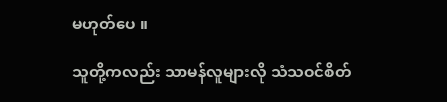မဟုတ်ပေ ။

သူတို့ကလည်း သာမန်လူများလို သံသဝင်စိတ်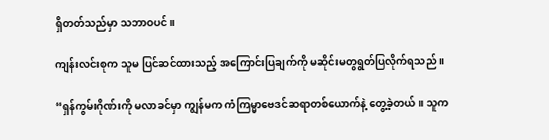ရှိတတ်သည်မှာ သဘာဝပင်။

ကျန်းလင်းစုက သူမ ပြင်ဆင်ထားသည့် အကြောင်းပြချက်ကို မဆိုင်းမတွရွတ်ပြလိုက်ရသည် ။

“ရှန်ကွမ်းဂိုဏ်းကို မလာခင်မှာ ကျွန်မက ကံကြမ္မာဗေဒင်ဆရာတစ်ယောက်နဲ့ တွေ့ခဲ့တယ်။ သူက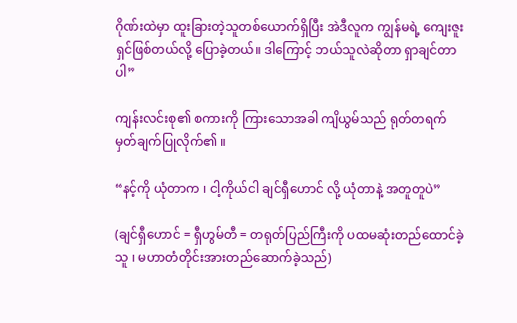ဂိုဏ်းထဲမှာ ထူးခြားတဲ့သူတစ်ယောက်ရှိပြီး အဲဒီလူက ကျွန်မရဲ့ ကျေးဇူးရှင်ဖြစ်တယ်လို့ ပြောခဲ့တယ်။ ဒါကြောင့် ဘယ်သူလဲဆိုတာ ရှာချင်တာပါ”

ကျန်းလင်းစု၏ စကားကို ကြားသောအခါ ကျိယွမ်သည် ရုတ်တရက် မှတ်ချက်ပြုလိုက်၏ ။

“နင့်ကို ယုံတာက ၊ ငါ့ကိုယ်ငါ ချင်ရှီဟောင် လို့ ယုံတာနဲ့ အတူတူပဲ”

(ချင်ရှီဟောင် = ရှီဟွမ်တီ = တရုတ်ပြည်ကြီးကို ပထမဆုံးတည်ထောင်ခဲ့သူ ၊ မဟာတံတိုင်းအားတည်ဆောက်ခဲ့သည်)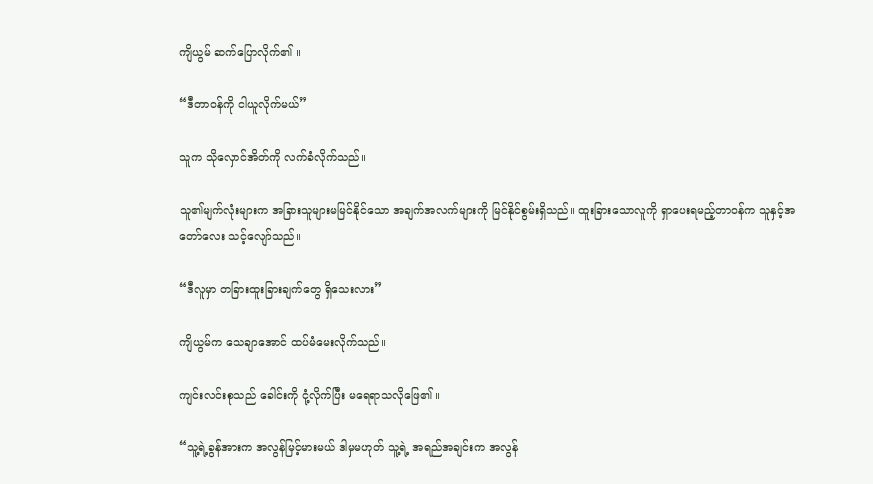ကျိယွမ် ဆက်ပြောလိုက်၏ ။

“ဒီတာဝန်ကို ငါယူလိုက်မယ်”

သူက သိုလှောင်အိတ်ကို လက်ခံလိုက်သည်။

သူ၏မျက်လုံးများက အခြားသူများမမြင်နိုင်သော အချက်အလက်များကို မြင်နိုင်စွမ်းရှိသည်။ ထူးခြားသောလူကို ရှာပေးရမည့်တာဝန်က သူနှင့်အတော်လေး သင့်လျော်သည်။

“ဒီလူမှာ တခြားထူးခြားချက်တွေ ရှိသေးလား”

ကျိယွမ်က သေချာအောင် ထပ်မံမေးလိုက်သည်။

ကျင်းလင်းစုသည် ခေါင်းကို ငုံ့လိုက်ပြီး မရေရာသလိုဖြေ၏ ။

“သူ့ရဲ့ခွန်အားက အလွန်မြင့်မားမယ် ဒါမှမဟုတ် သူ့ရဲ့ အရည်အချင်းက အလွန်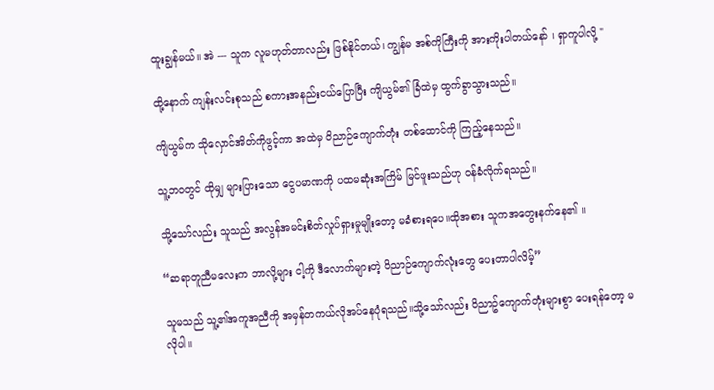ထူးချွန်မယ်။ အဲ --- သူက လူမဟုတ်တာလည်း ဖြစ်နိုင်တယ်၊ ကျွန်မ အစ်ကိုကြီးကို အားကိုးပါတယ်နော် ၊ ရှာကူပါလို့ "

ထို့နောက် ကျန်းလင်းစုသည် စကားအနည်းငယ်ပြောပြီး ကျိယွမ်၏ ခြံထဲမှ ထွက်ခွာသွားသည်။

ကျိယွမ်က သိုလှောင်အိတ်ကိုဖွင့်ကာ အထဲမှ ဝိညာဉ်ကျောက်တုံး တစ်ထောင်ကို ကြည့်နေသည်။

သူ့ဘဝတွင် ထိုမျှ များပြားသော ငွေပမာဏကို ပထမဆုံးအကြိမ် မြင်ဖူးသည်ဟု ဝန်ခံလိုက်ရသည်။

သို့သော်လည်း သူသည် အလွန်အမင်းစိတ်လှုပ်ရှားမှုမျိုးတော့ မခံစားရပေ။ထိုအစား သူကအတွေးနက်နေ၏ ။

“ဆရာတူညီမလေးက ဘာလို့များ ငါ့ကို ဒီလောက်များတဲ့ ဝိညာဉ်ကျောက်လုံးတွေ ပေးတာပါလိမ့်”

သူမသည် သူ့၏အကူအညီကို အမှန်တကယ်လိုအပ်နေပုံရသည်။သို့သော်လည်း ဝိညာဥ်ကျောက်တုံးများစွာ ပေးရန်တော့ မလိုပါ။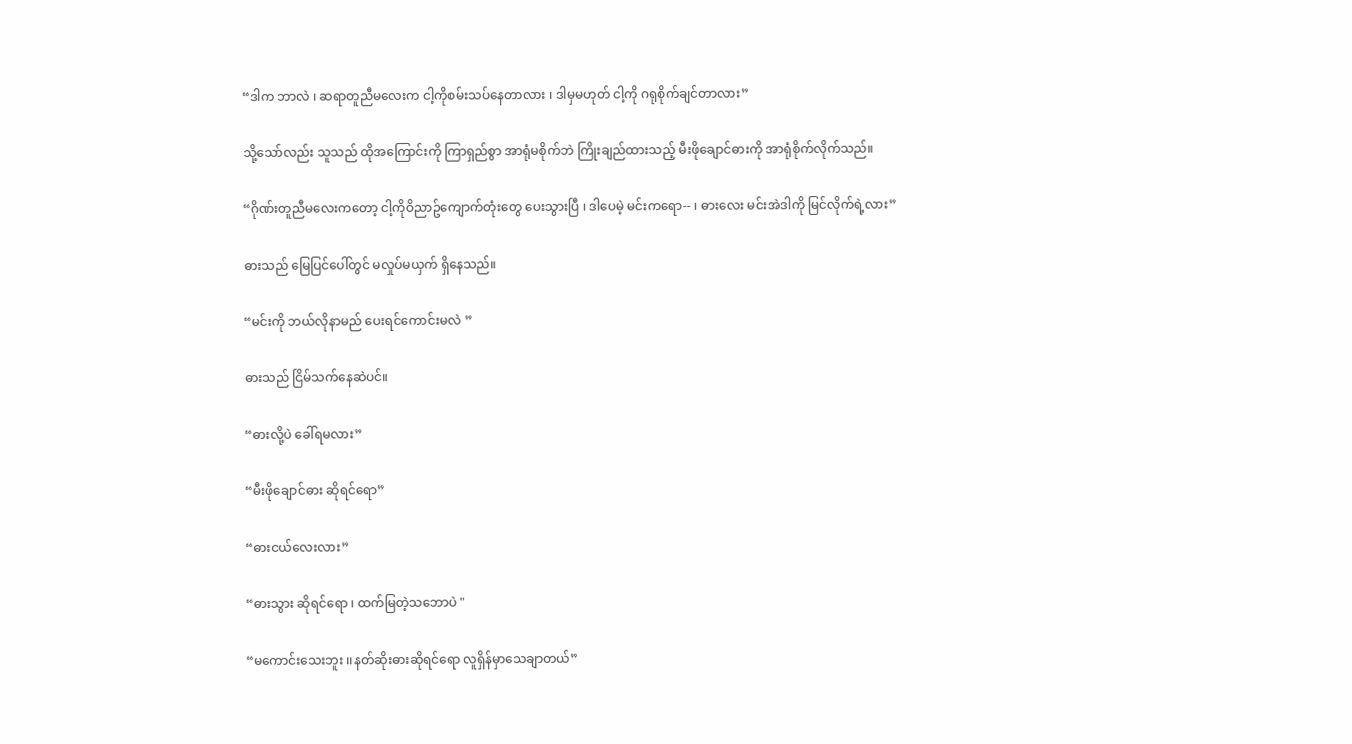“ဒါက ဘာလဲ ၊ ဆရာတူညီမလေးက ငါ့ကိုစမ်းသပ်နေတာလား ၊ ဒါမှမဟုတ် ငါ့ကို ဂရုစိုက်ချင်တာလား”

သို့သော်လည်း သူသည် ထိုအကြောင်းကို ကြာရှည်စွာ အာရုံမစိုက်ဘဲ ကြိုးချည်ထားသည့် မီးဖိုချောင်ဓားကို အာရုံစိုက်လိုက်သည်။

“ဂိုဏ်းတူညီမလေးကတော့ ငါ့ကိုဝိညာဥ်ကျောက်တုံးတွေ ပေးသွားပြီ ၊ ဒါပေမဲ့ မင်းကရော-- ၊ ဓားလေး မင်းအဲဒါကို မြင်လိုက်ရဲ့လား”

ဓားသည် မြေပြင်ပေါ်တွင် မလှုပ်မယှက် ရှိနေသည်။

“မင်းကို ဘယ်လိုနာမည် ပေးရင်ကောင်းမလဲ ”

ဓားသည် ငြိမ်သက်နေဆဲပင်။

“ဓားလို့ပဲ ခေါ်ရမလား”

“မီးဖိုချောင်ဓား ဆိုရင်ရော”

“ဓားငယ်လေးလား”

“ဓားသွား ဆိုရင်ရော ၊ ထက်မြတဲ့သဘောပဲ "

“မကောင်းသေးဘူး ၊၊နတ်ဆိုးဓားဆိုရင်ရော လူရှိန်မှာသေချာတယ်”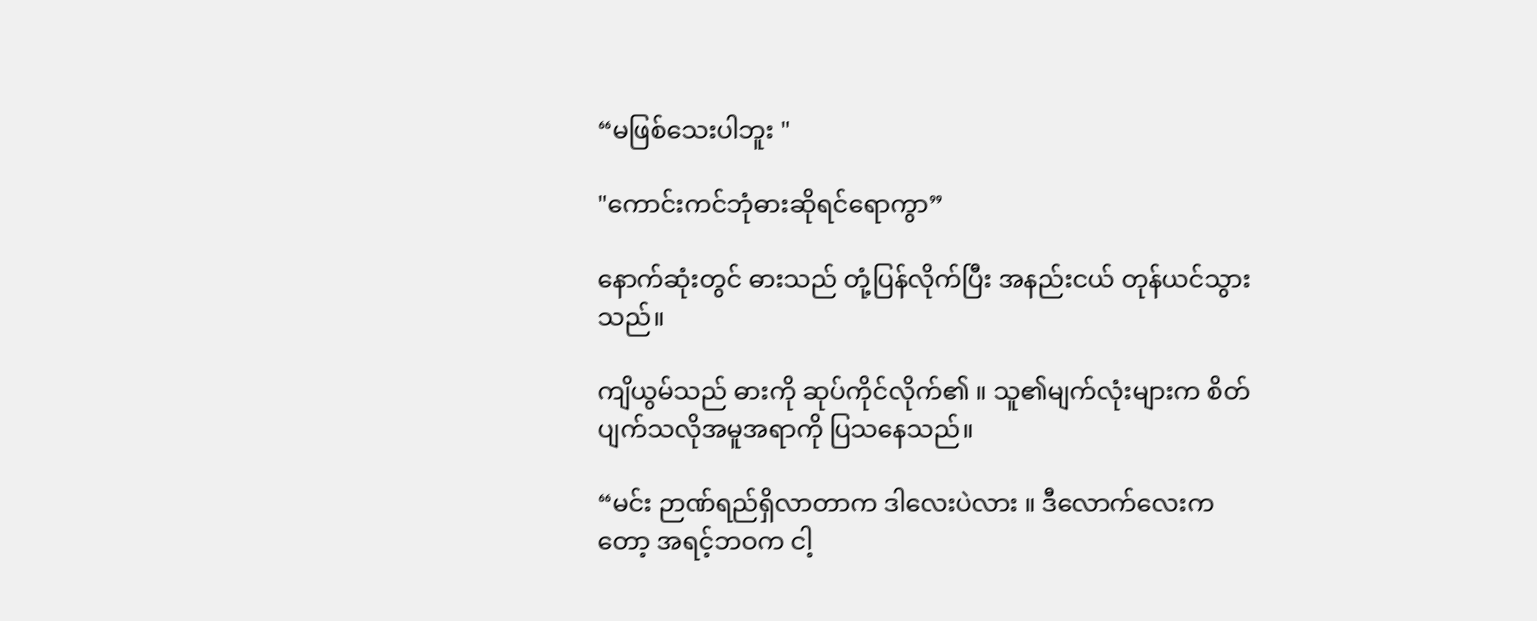“မဖြစ်သေးပါဘူး "

"ကောင်းကင်ဘုံဓားဆိုရင်ရောကွာ”

နောက်ဆုံးတွင် ဓားသည် တုံ့ပြန်လိုက်ပြီး အနည်းငယ် တုန်ယင်သွားသည်။

ကျိယွမ်သည် ဓားကို ဆုပ်ကိုင်လိုက်၏ ။ သူ၏မျက်လုံးများက စိတ်ပျက်သလိုအမူအရာကို ပြသနေသည်။

“မင်း ဉာဏ်ရည်ရှိလာတာက ဒါလေးပဲလား ။ ဒီလောက်လေးကတော့ အရင့်ဘဝက ငါ့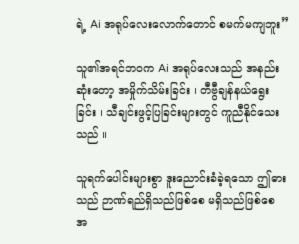ရဲ့ Ai အရုပ်လေးလောက်တောင် စမက်မကျဘူး”

သူ၏အရင်ဘဝက Ai အရုပ်လေးသည် အနည်းဆုံးတော့ အမှိုက်သိမ်းခြင်း ၊ တီဗွီချန်နယ်ရွေးခြင်း ၊ သီချင်းဖွင့်ပြခြင်းများတွင် ကူညီနိုင်သေးသည် ။

သူရက်ပေါင်းများစွာ ဒူးညောင်းခံခဲ့ရသော ဤဓားသည် ဉာဏ်ရည်ရှိသည်ဖြစ်စေ မရှိသည်ဖြစ်စေ အ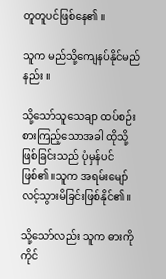တူတူပင်ဖြစ်နေ၏ ။

သူက မည်သို့ကျေနပ်နိုင်မည်နည်း ။

သို့သော်သူသေချာ ထပ်စဉ်းစားကြည့်သောအခါ ထိုသို့ဖြစ်ခြင်းသည် ပုံမှန်ပင်ဖြစ်၏။သူက အရမ်းမျော်လင့်သွားမိခြင်းဖြစ်နိုင်၏။

သို့သော်လည်း သူက ဓားကို ကိုင်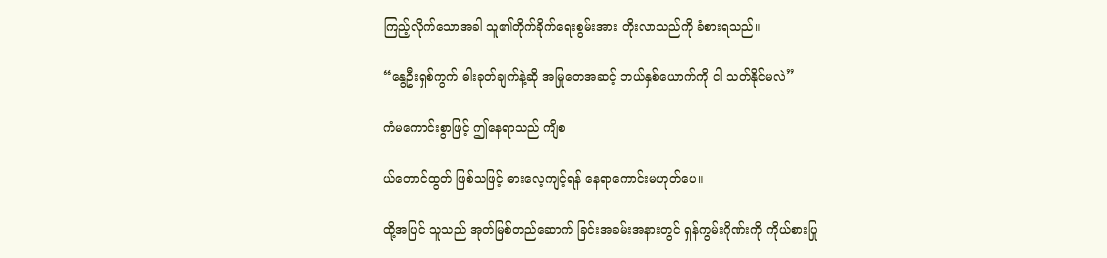ကြည့်လိုက်သောအခါ သူ၏တိုက်ခိုက်ရေးစွမ်းအား တိုးလာသည်ကို ခံစားရသည်။

“နွေဦးရှစ်ကွက် ဓါးခုတ်ချက်နဲ့ဆို အမြုတေအဆင့် ဘယ်နှစ်ယောက်ကို ငါ သတ်နိုင်မလဲ”

ကံမကောင်းစွာဖြင့် ဤနေရာသည် ကျိစ

ယ်တောင်ထွတ် ဖြစ်သဖြင့် ဓားလေ့ကျင့်ရန် နေရာကောင်းမဟုတ်ပေ။

ထို့အပြင် သူသည် အုတ်မြစ်တည်ဆောက် ခြင်းအခမ်းအနားတွင် ရှန်ကွမ်းဂိုဏ်းကို ကိုယ်စားပြု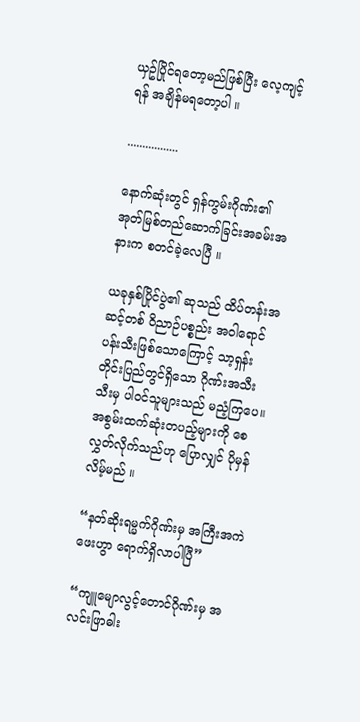ယှဥ်ပြိုင်ရတော့မည်ဖြစ်ပြီး လေ့ကျင့်ရန် အချိန်မရတော့ပါ ။

.................

နောက်ဆုံးတွင် ရှန်ကွမ်းဂိုဏ်း၏ အုတ်မြစ်တည်ဆောက်ခြင်းအခမ်းအနားက စတင်ခဲ့လေပြီ ။

ယခုနှစ်ပြိုင်ပွဲ၏ ဆုသည် ထိပ်တန်းအဆင့်တစ် ဝိညာဉ်ပစ္စည်း အဝါရောင်ပန်းသီးဖြစ်သောကြောင့် သာ့ရှန်းတိုင်းပြည်တွင်ရှိသော ဂိုဏ်းအသီးသီးမှ ပါဝင်သူများသည် မညံ့ကြပေ။ အစွမ်းထက်ဆုံးတပည့်များကို စေလွှတ်လိုက်သည်ဟု ပြောလျှင် ပိုမှန်လိမ့်မည် ။

“နတ်ဆိုးရမ္မက်ဂိုဏ်းမှ အကြီးအကဲ ဖေးဟွာ ရောက်ရှိလာပါပြီ”

“ကျူမျောလွင့်တောင်ဂိုဏ်းမှ အလင်းဖြာဓါး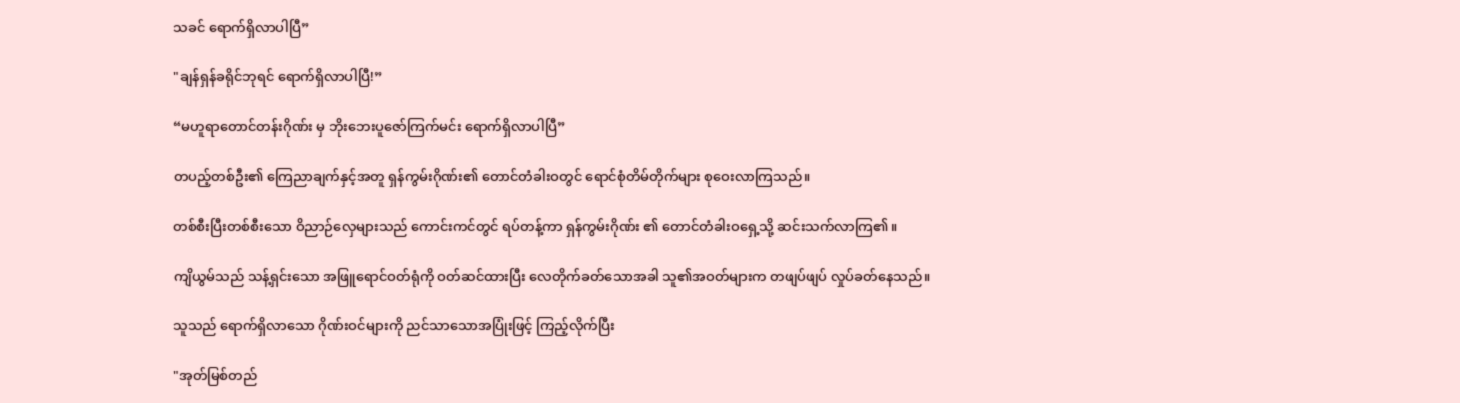သခင် ရောက်ရှိလာပါပြီ”

"ချန်ရှန်ခရိုင်ဘုရင် ရောက်ရှိလာပါပြီ!”

“မဟူရာတောင်တန်းဂိုဏ်း မှ ဘိုးဘေးပူဇော်ကြက်မင်း ရောက်ရှိလာပါပြီ”

တပည့်တစ်ဦး၏ ကြေညာချက်နှင့်အတူ ရှန်ကွမ်းဂိုဏ်း၏ တောင်တံခါးဝတွင် ရောင်စုံတိမ်တိုက်များ စုဝေးလာကြသည်။

တစ်စီးပြီးတစ်စီးသော ဝိညာဉ်လှေများသည် ကောင်းကင်တွင် ရပ်တန့်ကာ ရှန်ကွမ်းဂိုဏ်း ၏ တောင်တံခါးဝရှေ့သို့ ဆင်းသက်လာကြ၏ ။

ကျိယွမ်သည် သန့်ရှင်းသော အဖြူရောင်ဝတ်ရုံကို ဝတ်ဆင်ထားပြီး လေတိုက်ခတ်သောအခါ သူ၏အဝတ်များက တဖျပ်ဖျပ် လှုပ်ခတ်နေသည်။

သူသည် ရောက်ရှိလာသော ဂိုဏ်းဝင်များကို ညင်သာသောအပြုံးဖြင့် ကြည့်လိုက်ပြီး

"အုတ်မြစ်တည်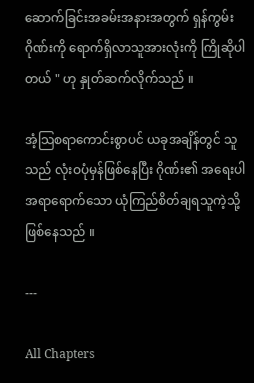ဆောက်ခြင်းအခမ်းအနားအတွက် ရှန်ကွမ်းဂိုဏ်းကို ရောက်ရှိလာသူအားလုံးကို ကြိုဆိုပါတယ် " ဟု နှုတ်ဆက်လိုက်သည် ။

အံ့သြစရာကောင်းစွာပင် ယခုအချိန်တွင် သူသည် လုံးဝပုံမှန်ဖြစ်နေပြီး ဂိုဏ်း၏ အရေးပါအရာရောက်သော ယုံကြည်စိတ်ချရသူကဲ့သို့ ဖြစ်နေသည် ။

---

All Chapters